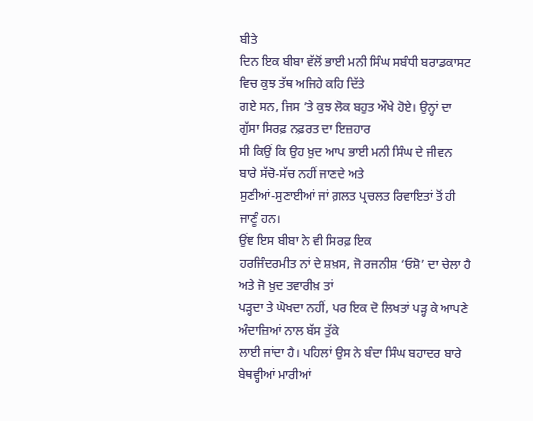ਬੀਤੇ
ਦਿਨ ਇਕ ਬੀਬਾ ਵੱਲੋਂ ਭਾਈ ਮਨੀ ਸਿੰਘ ਸਬੰਧੀ ਬਰਾਡਕਾਸਟ ਵਿਚ ਕੁਝ ਤੱਥ ਅਜਿਹੇ ਕਹਿ ਦਿੱਤੇ
ਗਏ ਸਨ, ਜਿਸ ’ਤੇ ਕੁਝ ਲੋਕ ਬਹੁਤ ਔਖੇ ਹੋਏ। ਉਨ੍ਹਾਂ ਦਾ ਗੁੱਸਾ ਸਿਰਫ਼ ਨਫ਼ਰਤ ਦਾ ਇਜ਼ਹਾਰ
ਸੀ ਕਿਉਂ ਕਿ ਉਹ ਖ਼ੁਦ ਆਪ ਭਾਈ ਮਨੀ ਸਿੰਘ ਦੇ ਜੀਵਨ ਬਾਰੇ ਸੱਚੋ-ਸੱਚ ਨਹੀਂ ਜਾਣਦੇ ਅਤੇ
ਸੁਣੀਆਂ-ਸੁਣਾਈਆਂ ਜਾਂ ਗ਼ਲਤ ਪ੍ਰਚਲਤ ਰਿਵਾਇਤਾਂ ਤੋਂ ਹੀ ਜਾਣੂੰ ਹਨ।
ਉਂਞ ਇਸ ਬੀਬਾ ਨੇ ਵੀ ਸਿਰਫ਼ ਇਕ
ਹਰਜਿੰਦਰਮੀਤ ਨਾਂ ਦੇ ਸ਼ਖ਼ਸ, ਜੋ ਰਜਨੀਸ਼ ‘ਓਸ਼ੋ’ ਦਾ ਚੇਲਾ ਹੈ ਅਤੇ ਜੋ ਖ਼ੁਦ ਤਵਾਰੀਖ਼ ਤਾਂ
ਪੜ੍ਹਦਾ ਤੇ ਘੋਖਦਾ ਨਹੀਂ, ਪਰ ਇਕ ਦੋ ਲਿਖਤਾਂ ਪੜ੍ਹ ਕੇ ਆਪਣੇ ਅੰਦਾਜ਼ਿਆਂ ਨਾਲ ਬੱਸ ਤੁੱਕੇ
ਲਾਈ ਜਾਂਦਾ ਹੈ। ਪਹਿਲਾਂ ਉਸ ਨੇ ਬੰਦਾ ਸਿੰਘ ਬਹਾਦਰ ਬਾਰੇ ਬੇਥਵ੍ਹੀਆਂ ਮਾਰੀਆਂ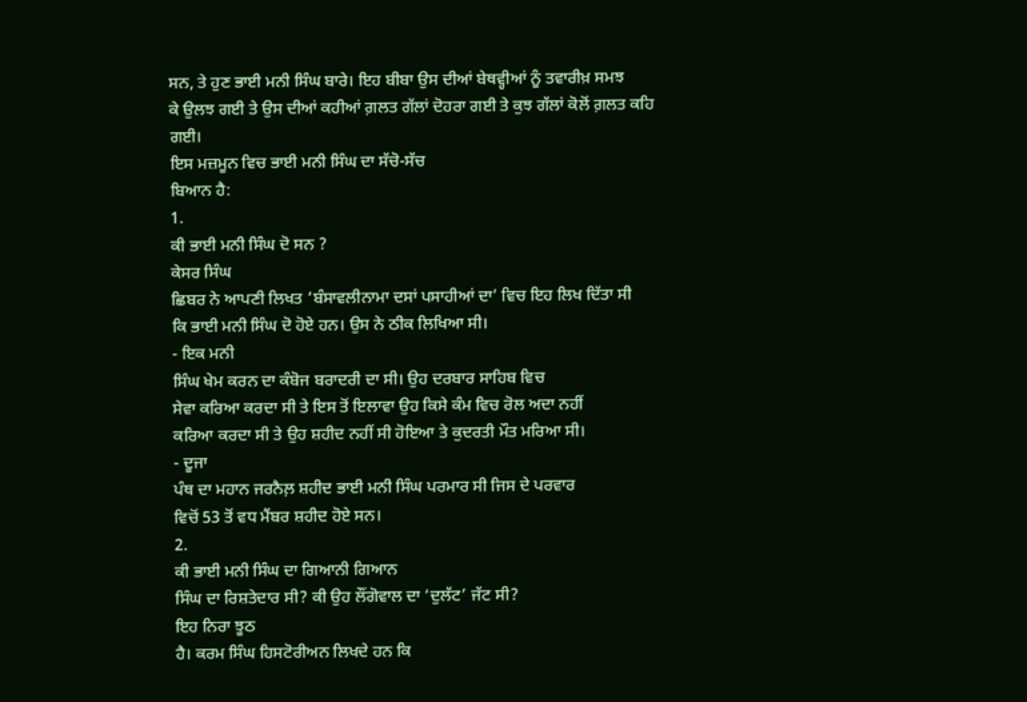ਸਨ, ਤੇ ਹੁਣ ਭਾਈ ਮਨੀ ਸਿੰਘ ਬਾਰੇ। ਇਹ ਬੀਬਾ ਉਸ ਦੀਆਂ ਬੇਥਵ੍ਹੀਆਂ ਨੂੰ ਤਵਾਰੀਖ਼ ਸਮਝ
ਕੇ ਉਲਝ ਗਈ ਤੇ ਉਸ ਦੀਆਂ ਕਹੀਆਂ ਗ਼ਲਤ ਗੱਲਾਂ ਦੋਹਰਾ ਗਈ ਤੇ ਕੁਝ ਗੱਲਾਂ ਕੋਲੋਂ ਗ਼ਲਤ ਕਹਿ
ਗਈ।
ਇਸ ਮਜ਼ਮੂਨ ਵਿਚ ਭਾਈ ਮਨੀ ਸਿੰਘ ਦਾ ਸੱਚੋ-ਸੱਚ
ਬਿਆਨ ਹੈ:
1.
ਕੀ ਭਾਈ ਮਨੀ ਸਿੰਘ ਦੋ ਸਨ ?
ਕੇਸਰ ਸਿੰਘ
ਛਿਬਰ ਨੇ ਆਪਣੀ ਲਿਖਤ ‘ਬੰਸਾਵਲੀਨਾਮਾ ਦਸਾਂ ਪਸਾਹੀਆਂ ਦਾ’ ਵਿਚ ਇਹ ਲਿਖ ਦਿੱਤਾ ਸੀ
ਕਿ ਭਾਈ ਮਨੀ ਸਿੰਘ ਦੋ ਹੋਏ ਹਨ। ਉਸ ਨੇ ਠੀਕ ਲਿਖਿਆ ਸੀ।
- ਇਕ ਮਨੀ
ਸਿੰਘ ਖੇਮ ਕਰਨ ਦਾ ਕੰਬੋਜ ਬਰਾਦਰੀ ਦਾ ਸੀ। ਉਹ ਦਰਬਾਰ ਸਾਹਿਬ ਵਿਚ
ਸੇਵਾ ਕਰਿਆ ਕਰਦਾ ਸੀ ਤੇ ਇਸ ਤੋਂ ਇਲਾਵਾ ਉਹ ਕਿਸੇ ਕੰਮ ਵਿਚ ਰੋਲ ਅਦਾ ਨਹੀਂ
ਕਰਿਆ ਕਰਦਾ ਸੀ ਤੇ ਉਹ ਸ਼ਹੀਦ ਨਹੀਂ ਸੀ ਹੋਇਆ ਤੇ ਕੁਦਰਤੀ ਮੌਤ ਮਰਿਆ ਸੀ।
- ਦੂਜਾ
ਪੰਥ ਦਾ ਮਹਾਨ ਜਰਨੈਲ਼ ਸ਼ਹੀਦ ਭਾਈ ਮਨੀ ਸਿੰਘ ਪਰਮਾਰ ਸੀ ਜਿਸ ਦੇ ਪਰਵਾਰ
ਵਿਚੋਂ 53 ਤੋਂ ਵਧ ਮੈਂਬਰ ਸ਼ਹੀਦ ਹੋਏ ਸਨ।
2.
ਕੀ ਭਾਈ ਮਨੀ ਸਿੰਘ ਦਾ ਗਿਆਨੀ ਗਿਆਨ
ਸਿੰਘ ਦਾ ਰਿਸ਼ਤੇਦਾਰ ਸੀ? ਕੀ ਉਹ ਲੌਂਗੋਵਾਲ ਦਾ ‘ਦੁਲੱਟ’ ਜੱਟ ਸੀ?
ਇਹ ਨਿਰਾ ਝੂਠ
ਹੈ। ਕਰਮ ਸਿੰਘ ਹਿਸਟੋਰੀਅਨ ਲਿਖਦੇ ਹਨ ਕਿ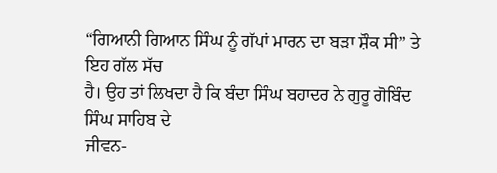“ਗਿਆਨੀ ਗਿਆਨ ਸਿੰਘ ਨੂੰ ਗੱਪਾਂ ਮਾਰਨ ਦਾ ਬੜਾ ਸ਼ੌਕ ਸੀ” ਤੇ ਇਹ ਗੱਲ ਸੱਚ
ਹੈ। ਉਹ ਤਾਂ ਲਿਖਦਾ ਹੈ ਕਿ ਬੰਦਾ ਸਿੰਘ ਬਹਾਦਰ ਨੇ ਗੁਰੂ ਗੋਬਿੰਦ ਸਿੰਘ ਸਾਹਿਬ ਦੇ
ਜੀਵਨ-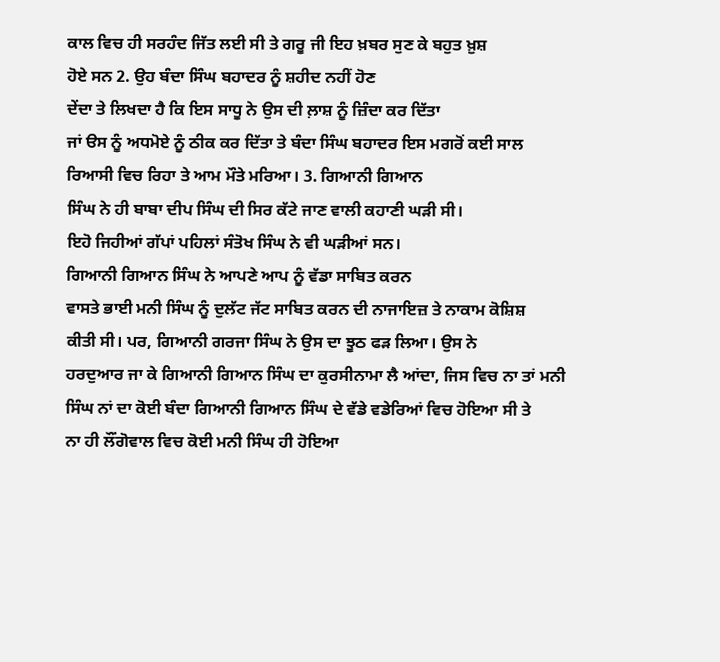ਕਾਲ ਵਿਚ ਹੀ ਸਰਹੰਦ ਜਿੱਤ ਲਈ ਸੀ ਤੇ ਗਰੂ ਜੀ ਇਹ ਖ਼ਬਰ ਸੁਣ ਕੇ ਬਹੁਤ ਖ਼ੁਸ਼
ਹੋਏ ਸਨ 2. ਉਹ ਬੰਦਾ ਸਿੰਘ ਬਹਾਦਰ ਨੂੰ ਸ਼ਹੀਦ ਨਹੀਂ ਹੋਣ
ਦੇਂਦਾ ਤੇ ਲਿਖਦਾ ਹੈ ਕਿ ਇਸ ਸਾਧੂ ਨੇ ਉਸ ਦੀ ਲ਼ਾਸ਼ ਨੂੰ ਜ਼ਿੰਦਾ ਕਰ ਦਿੱਤਾ
ਜਾਂ ੳਸ ਨੂੰ ਅਧਮੋਏ ਨੂੰ ਠੀਕ ਕਰ ਦਿੱਤਾ ਤੇ ਬੰਦਾ ਸਿੰਘ ਬਹਾਦਰ ਇਸ ਮਗਰੋਂ ਕਈ ਸਾਲ
ਰਿਆਸੀ ਵਿਚ ਰਿਹਾ ਤੇ ਆਮ ਮੌਤੇ ਮਰਿਆ। 3. ਗਿਆਨੀ ਗਿਆਨ
ਸਿੰਘ ਨੇ ਹੀ ਬਾਬਾ ਦੀਪ ਸਿੰਘ ਦੀ ਸਿਰ ਕੱਟੇ ਜਾਣ ਵਾਲੀ ਕਹਾਣੀ ਘੜੀ ਸੀ।
ਇਹੋ ਜਿਹੀਆਂ ਗੱਪਾਂ ਪਹਿਲਾਂ ਸੰਤੋਖ ਸਿੰਘ ਨੇ ਵੀ ਘੜੀਆਂ ਸਨ।
ਗਿਆਨੀ ਗਿਆਨ ਸਿੰਘ ਨੇ ਆਪਣੇ ਆਪ ਨੂੰ ਵੱਡਾ ਸਾਬਿਤ ਕਰਨ
ਵਾਸਤੇ ਭਾਈ ਮਨੀ ਸਿੰਘ ਨੂੰ ਦੁਲੱਟ ਜੱਟ ਸਾਬਿਤ ਕਰਨ ਦੀ ਨਾਜਾਇਜ਼ ਤੇ ਨਾਕਾਮ ਕੋਸ਼ਿਸ਼
ਕੀਤੀ ਸੀ। ਪਰ, ਗਿਆਨੀ ਗਰਜਾ ਸਿੰਘ ਨੇ ਉਸ ਦਾ ਝੂਠ ਫੜ ਲਿਆ। ਉਸ ਨੇ
ਹਰਦੁਆਰ ਜਾ ਕੇ ਗਿਆਨੀ ਗਿਆਨ ਸਿੰਘ ਦਾ ਕੁਰਸੀਨਾਮਾ ਲੈ ਆਂਦਾ, ਜਿਸ ਵਿਚ ਨਾ ਤਾਂ ਮਨੀ
ਸਿੰਘ ਨਾਂ ਦਾ ਕੋਈ ਬੰਦਾ ਗਿਆਨੀ ਗਿਆਨ ਸਿੰਘ ਦੇ ਵੱਡੇ ਵਡੇਰਿਆਂ ਵਿਚ ਹੋਇਆ ਸੀ ਤੇ
ਨਾ ਹੀ ਲੌਂਗੋਵਾਲ ਵਿਚ ਕੋਈ ਮਨੀ ਸਿੰਘ ਹੀ ਹੋਇਆ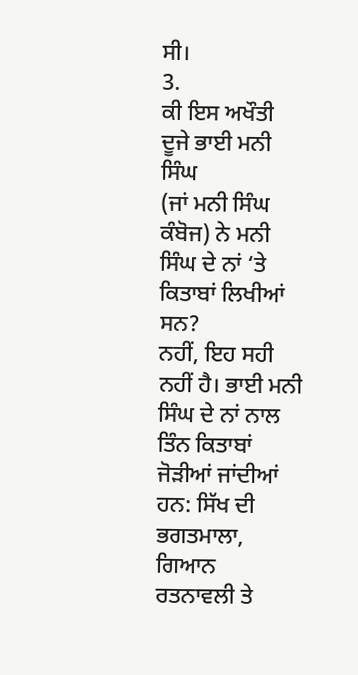ਸੀ।
3.
ਕੀ ਇਸ ਅਖੌਤੀ ਦੂਜੇ ਭਾਈ ਮਨੀ ਸਿੰਘ
(ਜਾਂ ਮਨੀ ਸਿੰਘ ਕੰਬੋਜ) ਨੇ ਮਨੀ ਸਿੰਘ ਦੇ ਨਾਂ ‘ਤੇ ਕਿਤਾਬਾਂ ਲਿਖੀਆਂ ਸਨ?
ਨਹੀਂ, ਇਹ ਸਹੀ
ਨਹੀਂ ਹੈ। ਭਾਈ ਮਨੀ ਸਿੰਘ ਦੇ ਨਾਂ ਨਾਲ ਤਿੰਨ ਕਿਤਾਬਾਂ ਜੋੜੀਆਂ ਜਾਂਦੀਆਂ
ਹਨ: ਸਿੱਖ ਦੀ ਭਗਤਮਾਲਾ, ਗਿਆਨ ਰਤਨਾਵਲੀ ਤੇ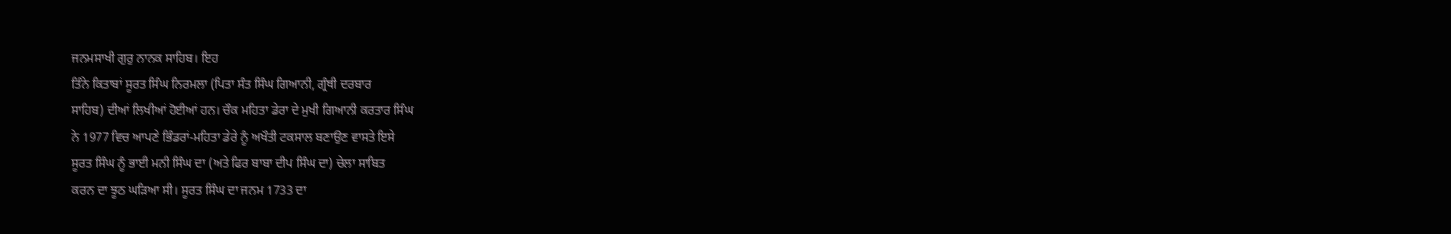ਜਨਮਸਾਖੀ ਗੁਰੁ ਨਾਨਕ ਸਾਹਿਬ। ਇਹ
ਤਿੰਨੇ ਕਿਤਾਬਾਂ ਸੂਰਤ ਸਿੰਘ ਨਿਰਮਲਾ (ਪਿਤਾ ਸੰਤ ਸਿੰਘ ਗਿਆਨੀ, ਗ੍ਰੰਥੀ ਦਰਬਾਰ
ਸਾਹਿਬ) ਦੀਆਂ ਲਿਖੀਆਂ ਹੋਈਆਂ ਹਨ। ਚੌਕ ਮਹਿਤਾ ਡੇਰਾ ਦੇ ਮੁਖੀ ਗਿਆਨੀ ਕਰਤਾਰ ਸਿੰਘ
ਨੇ 1977 ਵਿਚ ਆਪਣੇ ਭਿੰਡਰਾਂ-ਮਹਿਤਾ ਡੇਰੇ ਨੂੰ ਅਖੌਤੀ ਟਕਸਾਲ ਬਣਾਉਣ ਵਾਸਤੇ ਇਸੇ
ਸੂਰਤ ਸਿੰਘ ਨੂੰ ਭਾਈ ਮਨੀ ਸਿੰਘ ਦਾ (ਅਤੇ ਫਿਰ ਬਾਬਾ ਦੀਪ ਸਿੰਘ ਦਾ) ਚੇਲਾ ਸਾਬਿਤ
ਕਰਨ ਦਾ ਝੂਠ ਘੜਿਆ ਸੀ। ਸੂਰਤ ਸਿੰਘ ਦਾ ਜਨਮ 1733 ਦਾ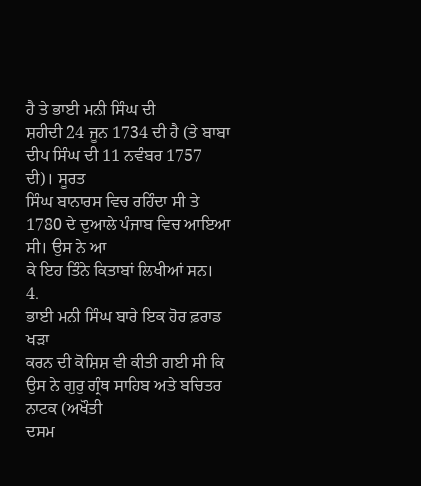ਹੈ ਤੇ ਭਾਈ ਮਨੀ ਸਿੰਘ ਦੀ
ਸ਼ਹੀਦੀ 24 ਜੂਨ 1734 ਦੀ ਹੈ (ਤੇ ਬਾਬਾ ਦੀਪ ਸਿੰਘ ਦੀ 11 ਨਵੰਬਰ 1757 ਦੀ)। ਸੂਰਤ
ਸਿੰਘ ਬਾਨਾਰਸ ਵਿਚ ਰਹਿੰਦਾ ਸੀ ਤੇ 1780 ਦੇ ਦੁਆਲੇ ਪੰਜਾਬ ਵਿਚ ਆਇਆ ਸੀ। ਉਸ ਨੇ ਆ
ਕੇ ਇਹ ਤਿੰਨੇ ਕਿਤਾਬਾਂ ਲਿਖੀਆਂ ਸਨ।
4.
ਭਾਈ ਮਨੀ ਸਿੰਘ ਬਾਰੇ ਇਕ ਹੋਰ ਫ਼ਰਾਡ ਖੜਾ
ਕਰਨ ਦੀ ਕੋਸ਼ਿਸ਼ ਵੀ ਕੀਤੀ ਗਈ ਸੀ ਕਿ ਉਸ ਨੇ ਗੁਰੁ ਗ੍ਰੰਥ ਸਾਹਿਬ ਅਤੇ ਬਚਿਤਰ ਨਾਟਕ (ਅਖੌਤੀ
ਦਸਮ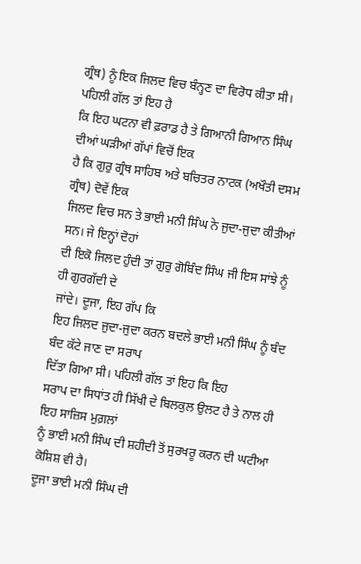ਗ੍ਰੰਥ) ਨੂੰ ਇਕ ਜਿਲਦ ਵਿਚ ਬੰਨ੍ਹਣ ਦਾ ਵਿਰੋਧ ਕੀਤਾ ਸੀ।
ਪਹਿਲੀ ਗੱਲ ਤਾਂ ਇਹ ਹੈ
ਕਿ ਇਹ ਘਟਨਾ ਵੀ ਫ਼ਰਾਡ ਹੈ ਤੇ ਗਿਆਨੀ ਗਿਆਨ ਸਿੰਘ ਦੀਆਂ ਘੜੀਆਂ ਗੱਪਾਂ ਵਿਚੋਂ ਇਕ
ਹੈ ਕਿ ਗੁਰੁ ਗ੍ਰੰਥ ਸਾਹਿਬ ਅਤੇ ਬਚਿਤਰ ਨਾਟਕ (ਅਖੌਤੀ ਦਸਮ ਗ੍ਰੰਥ) ਦੋਵੇਂ ਇਕ
ਜਿਲਦ ਵਿਚ ਸਨ ਤੇ ਭਾਈ ਮਨੀ ਸਿੰਘ ਨੇ ਜੁਦਾ-ਜੁਦਾ ਕੀਤੀਆਂ ਸਨ। ਜੇ ਇਨ੍ਹਾਂ ਦੋਹਾਂ
ਦੀ ਇਕੋ ਜਿਲਦ ਹੁੰਦੀ ਤਾਂ ਗੁਰੁ ਗੋਬਿੰਦ ਸਿੰਘ ਜੀ ਇਸ ਸਾਂਝੇ ਨੂੰ ਹੀ ਗੁਰਗੱਦੀ ਦੇ
ਜਾਂਦੇ। ਦੂਜਾ, ਇਹ ਗੱਪ ਕਿ
ਇਹ ਜਿਲਦ ਜੁਦਾ-ਜੁਦਾ ਕਰਨ ਬਦਲੇ ਭਾਈ ਮਨੀ ਸਿੰਘ ਨੂੰ ਬੰਦ ਬੰਦ ਕੱਟੇ ਜਾਣ ਦਾ ਸਰਾਪ
ਦਿੱਤਾ ਗਿਆ ਸੀ। ਪਹਿਲੀ ਗੱਲ ਤਾਂ ਇਹ ਕਿ ਇਹ
ਸਰਾਪ ਦਾ ਸਿਧਾਂਤ ਹੀ ਸਿੱਖੀ ਦੇ ਬਿਲਕੁਲ ਉਲਟ ਹੈ ਤੇ ਨਾਲ ਹੀ ਇਹ ਸਾਜ਼ਿਸ ਮੁਗ਼ਲਾਂ
ਨੂੰ ਭਾਈ ਮਨੀ ਸਿੰਘ ਦੀ ਸ਼ਹੀਦੀ ਤੋਂ ਸੁਰਖਰੂ ਕਰਨ ਦੀ ਘਟੀਆ ਕੋਸ਼ਿਸ਼ ਵੀ ਹੈ।
ਦੂਜਾ ਭਾਈ ਮਨੀ ਸਿੰਘ ਦੀ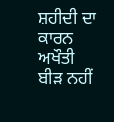ਸ਼ਹੀਦੀ ਦਾ ਕਾਰਨ ਅਖੌਤੀ
ਬੀੜ ਨਹੀਂ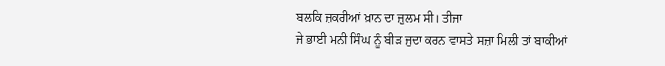ਬਲਕਿ ਜ਼ਕਰੀਆਂ ਖ਼ਾਨ ਦਾ ਜ਼ੁਲਮ ਸੀ। ਤੀਜਾ
ਜੇ ਭਾਈ ਮਨੀ ਸਿੰਘ ਨੂੰ ਬੀੜ ਜੁਦਾ ਕਰਨ ਵਾਸਤੇ ਸਜ਼ਾ ਮਿਲੀ ਤਾਂ ਬਾਕੀਆਂ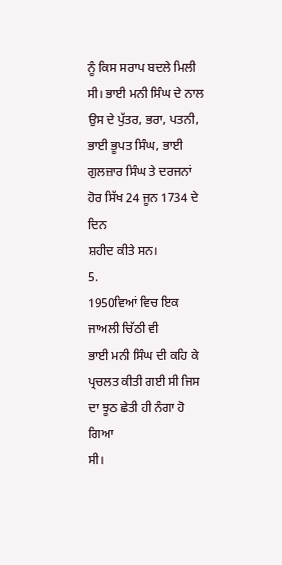ਨੂੰ ਕਿਸ ਸਰਾਪ ਬਦਲੇ ਮਿਲੀ ਸੀ। ਭਾਈ ਮਨੀ ਸਿੰਘ ਦੇ ਨਾਲ ਉਸ ਦੇ ਪੁੱਤਰ, ਭਰਾ, ਪਤਨੀ,
ਭਾਈ ਭੂਪਤ ਸਿੰਘ, ਭਾਈ ਗੁਲਜ਼ਾਰ ਸਿੰਘ ਤੇ ਦਰਜਨਾਂ ਹੋਰ ਸਿੱਖ 24 ਜੂਨ 1734 ਦੇ ਦਿਨ
ਸ਼ਹੀਦ ਕੀਤੇ ਸਨ।
5.
1950ਵਿਆਂ ਵਿਚ ਇਕ ਜਾਅਲੀ ਚਿੱਠੀ ਵੀ
ਭਾਈ ਮਨੀ ਸਿੰਘ ਦੀ ਕਹਿ ਕੇ ਪ੍ਰਚਲਤ ਕੀਤੀ ਗਈ ਸੀ ਜਿਸ ਦਾ ਝੂਠ ਛੇਤੀ ਹੀ ਨੰਗਾ ਹੋ ਗਿਆ
ਸੀ।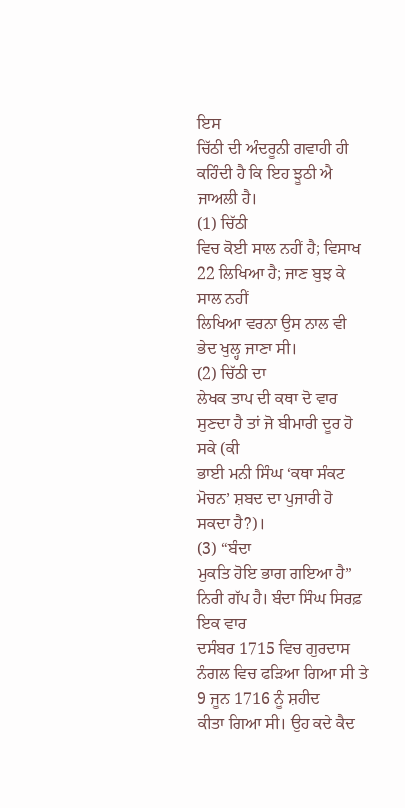ਇਸ
ਚਿੱਠੀ ਦੀ ਅੰਦਰੂਨੀ ਗਵਾਹੀ ਹੀ ਕਹਿੰਦੀ ਹੈ ਕਿ ਇਹ ਝੂਠੀ ਐ ਜਾਅਲੀ ਹੈ।
(1) ਚਿੱਠੀ
ਵਿਚ ਕੋਈ ਸਾਲ ਨਹੀਂ ਹੈ; ਵਿਸਾਖ 22 ਲਿਖਿਆ ਹੈ; ਜਾਣ ਬੁਝ ਕੇ ਸਾਲ ਨਹੀਂ
ਲਿਖਿਆ ਵਰਨਾ ਉਸ ਨਾਲ ਵੀ ਭੇਦ ਖੁਲ੍ਹ ਜਾਣਾ ਸੀ।
(2) ਚਿੱਠੀ ਦਾ
ਲੇਖਕ ਤਾਪ ਦੀ ਕਥਾ ਦੋ ਵਾਰ ਸੁਣਦਾ ਹੈ ਤਾਂ ਜੋ ਬੀਮਾਰੀ ਦੂਰ ਹੋ ਸਕੇ (ਕੀ
ਭਾਈ ਮਨੀ ਸਿੰਘ ‘ਕਥਾ ਸੰਕਟ ਮੋਚਨ’ ਸ਼ਬਦ ਦਾ ਪੁਜਾਰੀ ਹੋ ਸਕਦਾ ਹੈ?)।
(3) “ਬੰਦਾ
ਮੁਕਤਿ ਹੋਇ ਭਾਗ ਗਇਆ ਹੈ” ਨਿਰੀ ਗੱਪ ਹੈ। ਬੰਦਾ ਸਿੰਘ ਸਿਰਫ਼ ਇਕ ਵਾਰ
ਦਸੰਬਰ 1715 ਵਿਚ ਗੁਰਦਾਸ ਨੰਗਲ ਵਿਚ ਫੜਿਆ ਗਿਆ ਸੀ ਤੇ 9 ਜੂਨ 1716 ਨੂੰ ਸ਼ਹੀਦ
ਕੀਤਾ ਗਿਆ ਸੀ। ਉਹ ਕਦੇ ਕੈਦ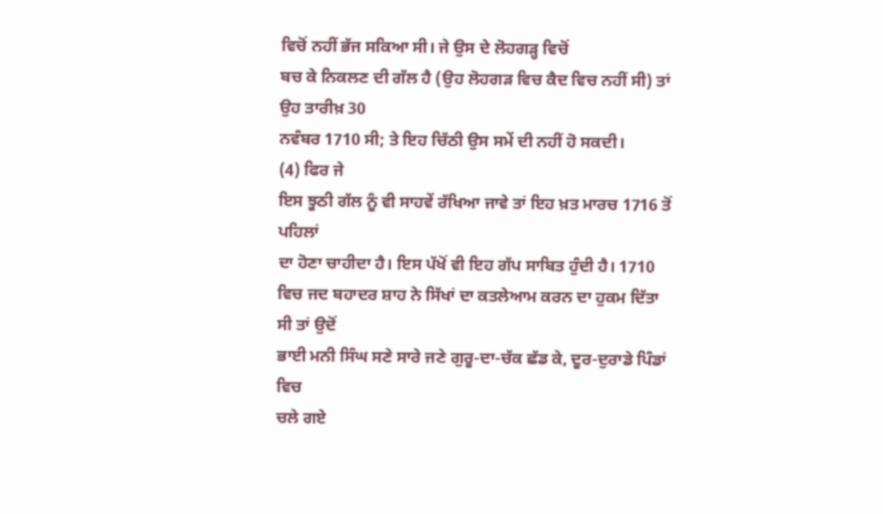ਵਿਚੋਂ ਨਹੀਂ ਭੱਜ ਸਕਿਆ ਸੀ। ਜੇ ਉਸ ਦੇ ਲੋਹਗੜ੍ਹ ਵਿਚੋਂ
ਬਚ ਕੇ ਨਿਕਲਣ ਦੀ ਗੱਲ ਹੈ (ਉਹ ਲੋਹਗੜ ਵਿਚ ਕੈਦ ਵਿਚ ਨਹੀਂ ਸੀ) ਤਾਂ ਉਹ ਤਾਰੀਖ਼ 30
ਨਵੰਬਰ 1710 ਸੀ; ਤੇ ਇਹ ਚਿੱਠੀ ਉਸ ਸਮੇਂ ਦੀ ਨਹੀਂ ਹੋ ਸਕਦੀ।
(4) ਫਿਰ ਜੇ
ਇਸ ਝੂਠੀ ਗੱਲ ਨੂੰ ਵੀ ਸਾਹਵੇਂ ਰੱਖਿਆ ਜਾਵੇ ਤਾਂ ਇਹ ਖ਼ਤ ਮਾਰਚ 1716 ਤੋਂ ਪਹਿਲਾਂ
ਦਾ ਹੋਣਾ ਚਾਹੀਦਾ ਹੈ। ਇਸ ਪੱਖੋਂ ਵੀ ਇਹ ਗੱਪ ਸਾਬਿਤ ਹੁੰਦੀ ਹੈ। 1710
ਵਿਚ ਜਦ ਬਹਾਦਰ ਸ਼ਾਹ ਨੇ ਸਿੱਖਾਂ ਦਾ ਕਤਲੇਆਮ ਕਰਨ ਦਾ ਹੁਕਮ ਦਿੱਤਾ ਸੀ ਤਾਂ ਉਦੋਂ
ਭਾਈ ਮਨੀ ਸਿੰਘ ਸਣੇ ਸਾਰੇ ਜਣੇ ਗੁਰੂ-ਦਾ-ਚੱਕ ਛੱਡ ਕੇ, ਦੂਰ-ਦੁਰਾਡੇ ਪਿੰਡਾਂ ਵਿਚ
ਚਲੇ ਗਏ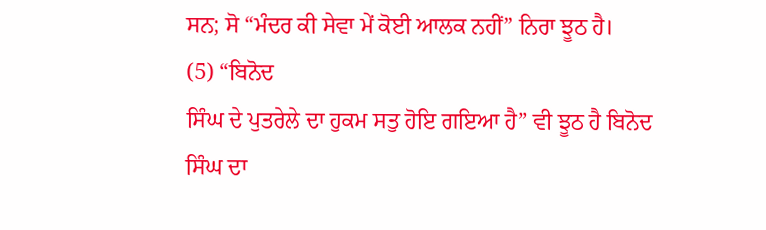ਸਨ; ਸੋ “ਮੰਦਰ ਕੀ ਸੇਵਾ ਮੇਂ ਕੋਈ ਆਲਕ ਨਹੀਂ” ਨਿਰਾ ਝੂਠ ਹੈ।
(5) “ਬਿਨੋਦ
ਸਿੰਘ ਦੇ ਪੁਤਰੇਲੇ ਦਾ ਹੁਕਮ ਸਤੁ ਹੋਇ ਗਇਆ ਹੈ” ਵੀ ਝੂਠ ਹੈ ਬਿਨੋਦ ਸਿੰਘ ਦਾ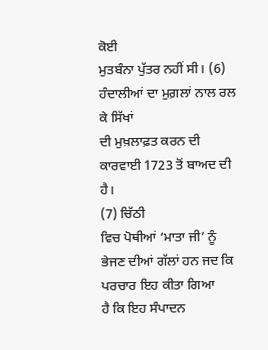ਕੋਈ
ਮੁਤਬੰਨਾ ਪੁੱਤਰ ਨਹੀਂ ਸੀ। (6) ਹੰਦਾਲੀਆਂ ਦਾ ਮੁਗ਼ਲਾਂ ਨਾਲ ਰਲ ਕੇ ਸਿੱਖਾਂ
ਦੀ ਮੁਖ਼ਲਾਫ਼ਤ ਕਰਨ ਦੀ ਕਾਰਵਾਈ 1723 ਤੋਂ ਬਾਅਦ ਦੀ ਹੈ।
(7) ਚਿੱਠੀ
ਵਿਚ ਪੋਥੀਆਂ ‘ਮਾਤਾ ਜੀ’ ਨੂੰ ਭੇਜਣ ਦੀਆਂ ਗੱਲਾਂ ਹਨ ਜਦ ਕਿ ਪਰਚਾਰ ਇਹ ਕੀਤਾ ਗਿਆ
ਹੈ ਕਿ ਇਹ ਸੰਪਾਦਨ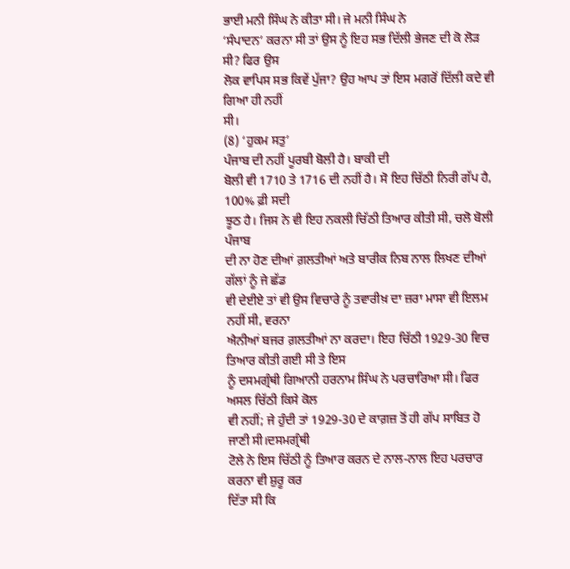ਭਾਈ ਮਨੀ ਸਿੰਘ ਨੇ ਕੀਤਾ ਸੀ। ਜੇ ਮਨੀ ਸਿੰਘ ਨੇ
‘ਸੰਪਾਦਨ’ ਕਰਨਾ ਸੀ ਤਾਂ ਉਸ ਨੂੰ ਇਹ ਸਭ ਦਿੱਲੀ ਭੇਜਣ ਦੀ ਕੋ ਲੋੜ ਸੀ? ਫਿਰ ਉਸ
ਲੋਕ ਵਾਪਿਸ ਸਭ ਕਿਵੇਂ ਪੁੱਜਾ? ਉਹ ਆਪ ਤਾਂ ਇਸ ਮਗਰੋਂ ਦਿੱਲੀ ਕਦੇ ਵੀ ਗਿਆ ਹੀ ਨਹੀਂ
ਸੀ।
(8) ‘ਹੁਕਮ ਸਤੁ’
ਪੰਜਾਬ ਦੀ ਨਹੀਂ ਪੂਰਬੀ ਬੋਲੀ ਹੈ। ਬਾਕੀ ਦੀ
ਬੋਲੀ ਵੀ 1710 ਤੇ 1716 ਦੀ ਨਹੀਂ ਹੈ। ਸੋ ਇਹ ਚਿੱਠੀ ਨਿਰੀ ਗੱਪ ਹੈ, 100% ਫ਼ੀ ਸਦੀ
ਝੂਠ ਹੈ। ਜਿਸ ਨੇ ਵੀ ਇਹ ਨਕਲੀ ਚਿੱਠੀ ਤਿਆਰ ਕੀਤੀ ਸੀ, ਚਲੋ ਬੋਲੀ ਪੰਜਾਬ
ਦੀ ਨਾ ਹੋਣ ਦੀਆਂ ਗ਼ਲਤੀਆਂ ਅਤੇ ਬਾਰੀਕ ਨਿਬ ਨਾਲ ਲਿਖਣ ਦੀਆਂ ਗੱਲਾਂ ਨੂੰ ਜੇ ਛੱਡ
ਵੀ ਦੇਈਏ ਤਾਂ ਵੀ ਉਸ ਵਿਚਾਰੇ ਨੂੰ ਤਵਾਰੀਖ਼ ਦਾ ਜ਼ਰਾ ਮਾਸਾ ਵੀ ਇਲਮ ਨਹੀਂ ਸੀ, ਵਰਨਾ
ਐਨੀਆਂ ਬਜਰ ਗ਼ਲਤੀਆਂ ਨਾ ਕਰਦਾ। ਇਹ ਚਿੱਠੀ 1929-30 ਵਿਚ ਤਿਆਰ ਕੀਤੀ ਗਈ ਸੀ ਤੇ ਇਸ
ਨੂੰ ਦਸਮਗ੍ਰੰਥੀ ਗਿਆਨੀ ਹਰਨਾਮ ਸਿੰਘ ਨੇ ਪਰਚਾਰਿਆ ਸੀ। ਫਿਰ ਅਸਲ ਚਿੱਠੀ ਕਿਸੇ ਕੋਲ
ਵੀ ਨਹੀਂ; ਜੇ ਹੁੰਦੀ ਤਾਂ 1929-30 ਦੇ ਕਾਗ਼ਜ਼ ਤੋਂ ਹੀ ਗੱਪ ਸਾਬਿਤ ਹੋ ਜਾਣੀ ਸੀ।ਦਸਮਗ੍ਰੰਥੀ
ਟੋਲੇ ਨੇ ਇਸ ਚਿੱਠੀ ਨੂੰ ਤਿਆਰ ਕਰਨ ਦੇ ਨਾਲ-ਨਾਲ ਇਹ ਪਰਚਾਰ ਕਰਨਾ ਵੀ ਸ਼ੁਰੂ ਕਰ
ਦਿੱਤਾ ਸੀ ਕਿ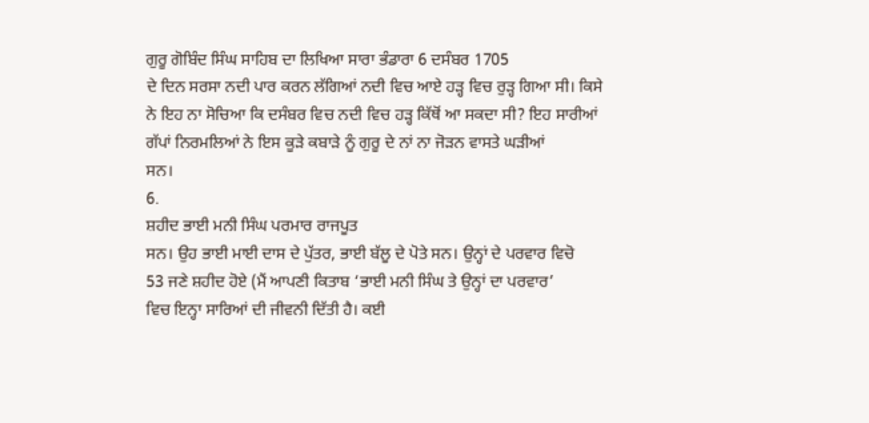ਗੁਰੂ ਗੋਬਿੰਦ ਸਿੰਘ ਸਾਹਿਬ ਦਾ ਲਿਖਿਆ ਸਾਰਾ ਭੰਡਾਰਾ 6 ਦਸੰਬਰ 1705
ਦੇ ਦਿਨ ਸਰਸਾ ਨਦੀ ਪਾਰ ਕਰਨ ਲੱਗਿਆਂ ਨਦੀ ਵਿਚ ਆਏ ਹੜ੍ਹ ਵਿਚ ਰੁੜ੍ਹ ਗਿਆ ਸੀ। ਕਿਸੇ
ਨੇ ਇਹ ਨਾ ਸੋਚਿਆ ਕਿ ਦਸੰਬਰ ਵਿਚ ਨਦੀ ਵਿਚ ਹੜ੍ਹ ਕਿੱਥੋਂ ਆ ਸਕਦਾ ਸੀ? ਇਹ ਸਾਰੀਆਂ
ਗੱਪਾਂ ਨਿਰਮਲਿਆਂ ਨੇ ਇਸ ਕੂੜੇ ਕਬਾੜੇ ਨੂੰ ਗੁਰੂ ਦੇ ਨਾਂ ਨਾ ਜੋੜਨ ਵਾਸਤੇ ਘੜੀਆਂ
ਸਨ।
6.
ਸ਼ਹੀਦ ਭਾਈ ਮਨੀ ਸਿੰਘ ਪਰਮਾਰ ਰਾਜਪੂਤ
ਸਨ। ਉਹ ਭਾਈ ਮਾਈ ਦਾਸ ਦੇ ਪੁੱਤਰ, ਭਾਈ ਬੱਲੂ ਦੇ ਪੋਤੇ ਸਨ। ਉਨ੍ਹਾਂ ਦੇ ਪਰਵਾਰ ਵਿਚੋ
53 ਜਣੇ ਸ਼ਹੀਦ ਹੋਏ (ਮੈਂ ਆਪਣੀ ਕਿਤਾਬ ‘ਭਾਈ ਮਨੀ ਸਿੰਘ ਤੇ ਉਨ੍ਹਾਂ ਦਾ ਪਰਵਾਰ’
ਵਿਚ ਇਨ੍ਹਾ ਸਾਰਿਆਂ ਦੀ ਜੀਵਨੀ ਦਿੱਤੀ ਹੈ। ਕਈ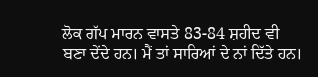ਲੋਕ ਗੱਪ ਮਾਰਨ ਵਾਸਤੇ 83-84 ਸ਼ਹੀਦ ਵੀ
ਬਣਾ ਦੇਂਦੇ ਹਨ। ਮੈਂ ਤਾਂ ਸਾਰਿਆਂ ਦੇ ਨਾਂ ਦਿੱਤੇ ਹਨ।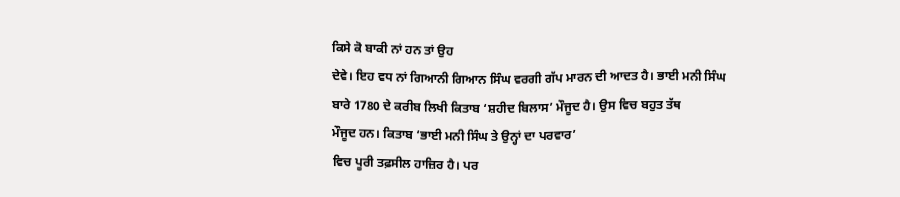ਕਿਸੇ ਕੋ ਬਾਕੀ ਨਾਂ ਹਨ ਤਾਂ ਉਹ
ਦੇਵੇ। ਇਹ ਵਧ ਨਾਂ ਗਿਆਨੀ ਗਿਆਨ ਸਿੰਘ ਵਰਗੀ ਗੱਪ ਮਾਰਨ ਦੀ ਆਦਤ ਹੈ। ਭਾਈ ਮਨੀ ਸਿੰਘ
ਬਾਰੇ 1780 ਦੇ ਕਰੀਬ ਲਿਖੀ ਕਿਤਾਬ ‘ਸ਼ਹੀਦ ਬਿਲਾਸ’ ਮੌਜੂਦ ਹੈ। ਉਸ ਵਿਚ ਬਹੁਤ ਤੱਥ
ਮੌਜੂਦ ਹਨ। ਕਿਤਾਬ ‘ਭਾਈ ਮਨੀ ਸਿੰਘ ਤੇ ਉਨ੍ਹਾਂ ਦਾ ਪਰਵਾਰ’
ਵਿਚ ਪੂਰੀ ਤਫ਼ਸੀਲ ਹਾਜ਼ਿਰ ਹੈ। ਪਰ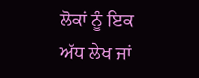ਲੋਕਾਂ ਨੂੰ ਇਕ ਅੱਧ ਲੇਖ ਜਾਂ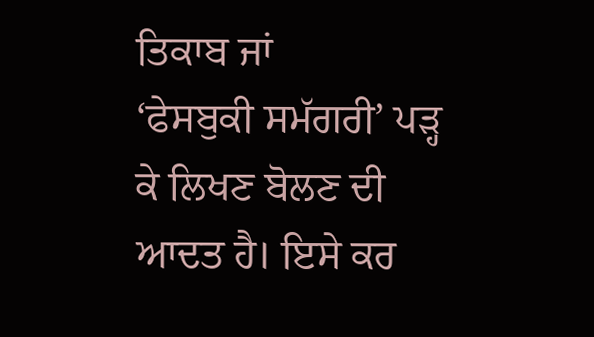ਤਿਕਾਬ ਜਾਂ
‘ਫੇਸਬੁਕੀ ਸਮੱਗਰੀ’ ਪੜ੍ਹ ਕੇ ਲਿਖਣ ਬੋਲਣ ਦੀ ਆਦਤ ਹੈ। ਇਸੇ ਕਰ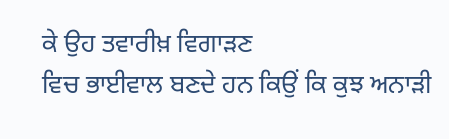ਕੇ ਉਹ ਤਵਾਰੀਖ਼ ਵਿਗਾੜਣ
ਵਿਚ ਭਾਈਵਾਲ ਬਣਦੇ ਹਨ ਕਿਉਂ ਕਿ ਕੁਝ ਅਨਾੜੀ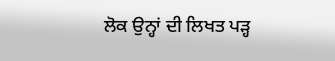ਲੋਕ ਉਨ੍ਹਾਂ ਦੀ ਲਿਖਤ ਪੜ੍ਹ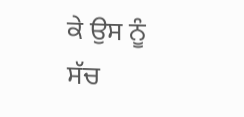ਕੇ ਉਸ ਨੂੰ
ਸੱਚ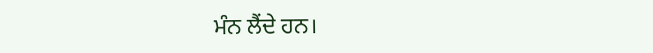ਮੰਨ ਲੈਂਦੇ ਹਨ।